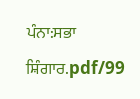ਪੰਨਾ:ਸਭਾ ਸ਼ਿੰਗਾਰ.pdf/99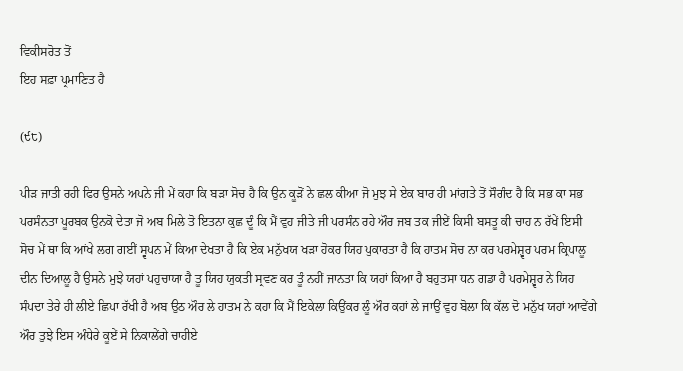ਵਿਕੀਸਰੋਤ ਤੋਂ
ਇਹ ਸਫ਼ਾ ਪ੍ਰਮਾਣਿਤ ਹੈ

(੯੮)

ਪੀੜ ਜਾਤੀ ਰਹੀ ਫਿਰ ਉਸਨੇ ਅਪਨੇ ਜੀ ਮੇਂ ਕਹਾ ਕਿ ਬੜਾ ਸੋਚ ਹੈ ਕਿ ਉਨ ਕੂੜੋਂ ਨੇ ਛਲ ਕੀਆ ਜੋ ਮੁਝ ਸੇ ਏਕ ਬਾਰ ਹੀ ਮਾਂਗਤੇ ਤੋਂ ਸੌਗੰਦ ਹੈ ਕਿ ਸਭ ਕਾ ਸਭ ਪਰਸੰਨਤਾ ਪੂਰਬਕ ਉਨਕੋ ਦੇਤਾ ਜੋ ਅਬ ਮਿਲੇ ਤੋ ਇਤਨਾ ਕੁਛ ਦੂੰ ਕਿ ਮੈਂ ਵੁਹ ਜੀਤੇ ਜੀ ਪਰਸੰਨ ਰਹੇ ਔਰ ਜਬ ਤਕ ਜੀਏਂ ਕਿਸੀ ਬਸਤੂ ਕੀ ਚਾਹ ਨ ਰੱਖੇਂ ਇਸੀ ਸੋਚ ਮੇਂ ਥਾ ਕਿ ਆਂਖੇ ਲਗ ਗਈਂ ਸ੍ਵਪਨ ਮੇਂ ਕਿਆ ਦੇਖਤਾ ਹੈ ਕਿ ਏਕ ਮਨੁੱਖਯ ਖੜਾ ਹੋਕਰ ਯਿਹ ਪੁਕਾਰਤਾ ਹੈ ਕਿ ਹਾਤਮ ਸੋਚ ਨਾ ਕਰ ਪਰਮੇਸ਼੍ਵਰ ਪਰਮ ਕ੍ਰਿਪਾਲੂ ਦੀਨ ਦਿਆਲੂ ਹੈ ਉਸਨੇ ਮੁਝੇ ਯਹਾਂ ਪਹੁਚਾਯਾ ਹੈ ਤੂ ਯਿਹ ਯੁਕਤੀ ਸ੍ਰਵਣ ਕਰ ਤੂੰ ਨਹੀਂ ਜਾਨਤਾ ਕਿ ਯਹਾਂ ਕਿਆ ਹੈ ਬਹੁਤਸਾ ਧਨ ਗਡਾ ਹੈ ਪਰਮੇਸ਼੍ਵਰ ਨੇ ਯਿਹ ਸੰਪਦਾ ਤੇਰੇ ਹੀ ਲੀਏ ਛਿਪਾ ਰੱਖੀ ਹੈ ਅਬ ਉਠ ਔਰ ਲੇ ਹਾਤਮ ਨੇ ਕਹਾ ਕਿ ਮੈਂ ਇਕੇਲਾ ਕਿਉਂਕਰ ਲੂੰ ਔਰ ਕਹਾਂ ਲੇ ਜਾਉਂ ਵੁਹ ਬੋਲਾ ਕਿ ਕੱਲ ਦੋ ਮਨੁੱਖ ਯਹਾਂ ਆਵੇਂਗੇ ਔਰ ਤੁਝੇ ਇਸ ਅੰਧੇਰੇ ਕੂਏਂ ਸੇ ਨਿਕਾਲੇਂਗੇ ਚਾਹੀਏ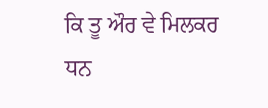ਕਿ ਤੂ ਔਰ ਵੇ ਮਿਲਕਰ ਧਨ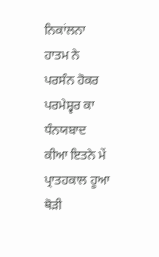ਨਿਕਾਂਲਨਾ ਹਾਤਮ ਨੇ ਪਰਸੰਨ ਹੋਕਰ ਪਰਮੇਸ਼੍ਵਰ ਕਾ ਧੰਨਯਬਾਦ ਕੀਆ ਇਤਨੇ ਮੇਂ ਪ੍ਰਾਤਹਕਾਲ ਹੂਆ ਥੋੜੀ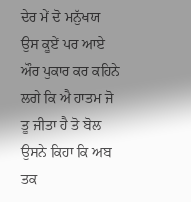ਦੇਰ ਮੇਂ ਦੋ ਮਨੁੱਖਯ ਉਸ ਕੂਏਂ ਪਰ ਆਏ ਔਰ ਪੁਕਾਰ ਕਰ ਕਹਿਨੇ ਲਗੇ ਕਿ ਐ ਹਾਤਮ ਜੋ ਤੂ ਜੀਤਾ ਹੈ ਤੋ ਬੋਲ ਉਸਨੇ ਕਿਹਾ ਕਿ ਅਬ ਤਕ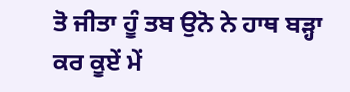ਤੋ ਜੀਤਾ ਹੂੰ ਤਬ ਉਨੋ ਨੇ ਹਾਥ ਬੜ੍ਹਾ ਕਰ ਕੂਏਂ ਮੇਂ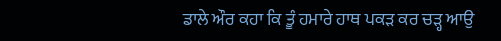ਡਾਲੇ ਔਰ ਕਹਾ ਕਿ ਤੂੰ ਹਮਾਰੇ ਹਾਥ ਪਕੜ ਕਰ ਚੜ੍ਹ ਆਉ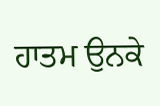ਹਾਤਮ ਉਨਕੇ